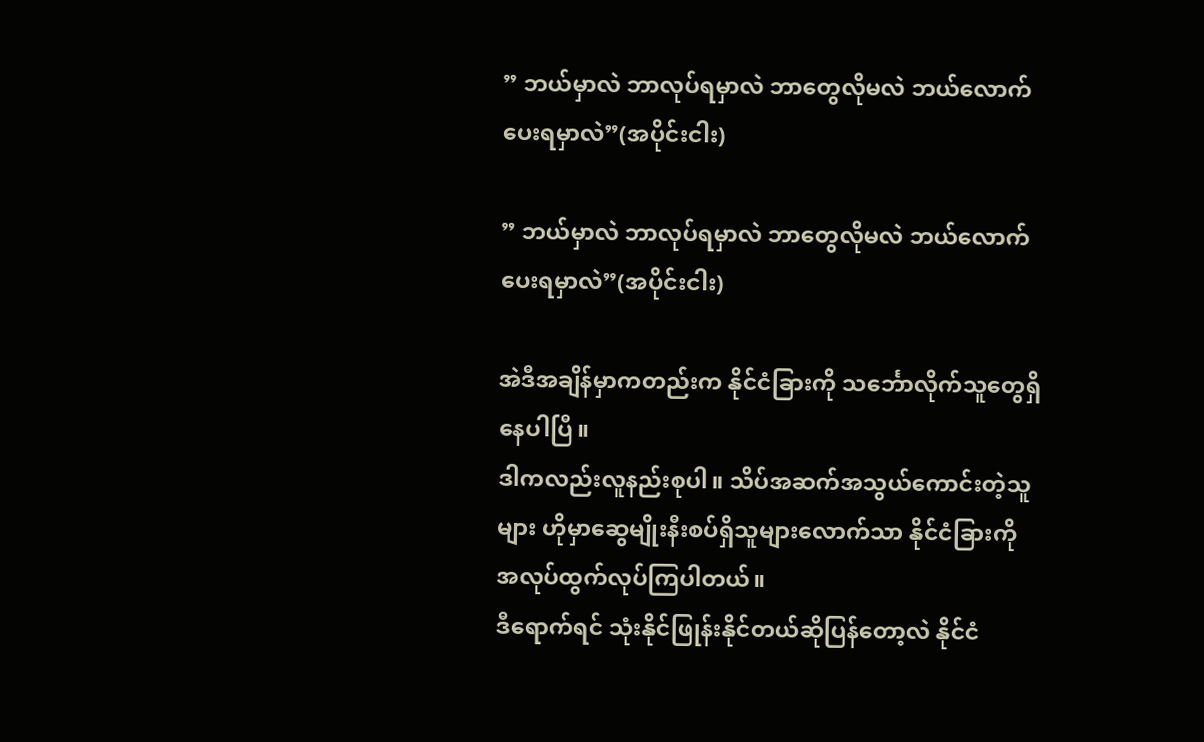” ဘယ်မှာလဲ ဘာလုပ်ရမှာလဲ ဘာတွေလိုမလဲ ဘယ်လောက်ပေးရမှာလဲ”(အပိုင်းငါး)

” ဘယ်မှာလဲ ဘာလုပ်ရမှာလဲ ဘာတွေလိုမလဲ ဘယ်လောက်ပေးရမှာလဲ”(အပိုင်းငါး)

အဲဒီအချိန်မှာကတည်းက နိုင်ငံခြားကို သင်္ဘောလိုက်သူတွေရှိနေပါပြီ။
ဒါကလည်းလူနည်းစုပါ။ သိပ်အဆက်အသွယ်ကောင်းတဲ့သူများ ဟိုမှာဆွေမျိုးနီးစပ်ရှိသူများလောက်သာ နိုင်ငံခြားကိုအလုပ်ထွက်လုပ်ကြပါတယ်။
ဒီရောက်ရင် သုံးနိုင်ဖြုန်းနိုင်တယ်ဆိုပြန်တော့လဲ နိုင်ငံ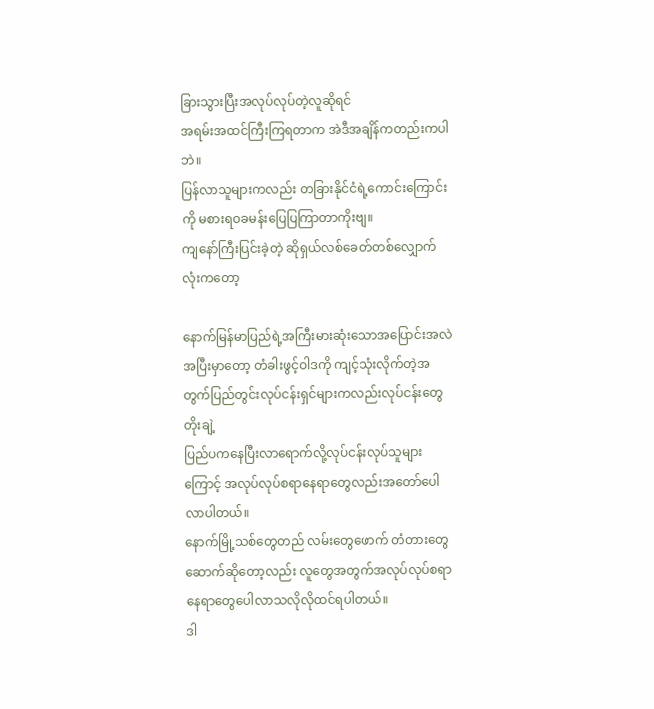ခြားသွားပြီးအလုပ်လုပ်တဲ့လူဆိုရင်
အရမ်းအထင်ကြီးကြရတာက အဲဒီအချိန်ကတည်းကပါဘဲ။
ပြန်လာသူများကလည်း တခြားနိုင်ငံရဲ့ကောင်းကြောင်းကို မစားရဝခမန်းပြေပြကြာတာကိုးဗျ။
ကျနော်ကြီးပြင်းခဲ့တဲ့ ဆိုရှယ်လစ်ခေတ်တစ်လျှောက်လုံးကတော့

နောက်မြန်မာပြည်ရဲ့အကြီးမားဆုံးသောအပြောင်းအလဲအပြီးမှာတော့ တံခါးဖွင့်ဝါဒကို ကျင့်သုံးလိုက်တဲ့အတွက်ပြည်တွင်းလုပ်ငန်းရှင်များကလည်းလုပ်ငန်းတွေတိုးချဲ့
ပြည်ပကနေပြီးလာရောက်လို့လုပ်ငန်းလုပ်သူများကြောင့် အလုပ်လုပ်စရာနေရာတွေလည်းအတော်ပေါလာပါတယ်။
နောက်မြို့သစ်တွေတည် လမ်းတွေဖောက် တံတားတွေဆောက်ဆိုတော့လည်း လူတွေအတွက်အလုပ်လုပ်စရာနေရာတွေပေါလာသလိုလိုထင်ရပါတယ်။
ဒါ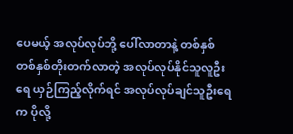ပေမယ့် အလုပ်လုပ်ဘို့ ပေါ်လာတာနဲ့ တစ်နှစ်တစ်နှစ်တိုးတက်လာတဲ့ အလုပ်လုပ်နိုင်သူလူဦးရေ ယှဉ်ကြည့်လိုက်ရင် အလုပ်လုပ်ချင်သူဦးရေက ပိုလို့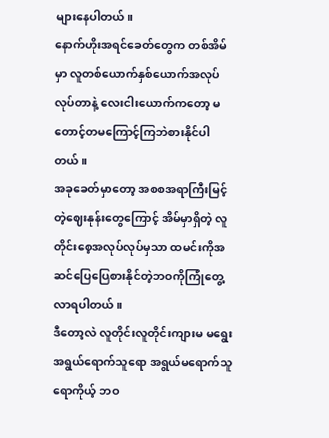များနေပါတယ်။
နောက်ဟိုးအရင်ခေတ်တွေက တစ်အိမ်မှာ လူတစ်ယောက်နှစ်ယောက်အလုပ်လုပ်တာနဲ့ လေးငါးယောက်ကတော့ မတောင့်တမကြောင့်ကြဘဲစားနိုင်ပါတယ်။
အခုခေတ်မှာတော့ အစစအရာကြီးမြင့်တဲ့ဈေးနုန်းတွေကြောင့် အိမ်မှာရှိတဲ့ လူတိုင်းစေ့အလုပ်လုပ်မှသာ ထမင်းကိုအဆင်ပြေပြေစားနိုင်တဲ့ဘဝကိုကြုံတွေ့လာရပါတယ်။
ဒီတော့လဲ လူတိုင်းလူတိုင်းကျားမ မရွေးအရွယ်ရောက်သူရော အရွယ်မရောက်သူရောကိုယ့် ဘဝ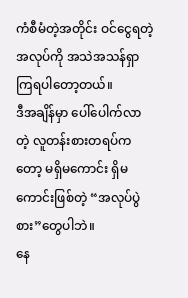ကံစီမံတဲ့အတိုင်း ဝင်ငွေရတဲ့အလုပ်ကို အသဲအသန်ရှာကြရပါတော့တယ်။
ဒီအချိန်မှာ ပေါ်ပေါက်လာတဲ့ လူတန်းစားတရပ်ကတော့ မရှိမကောင်း ရှိမကောင်းဖြစ်တဲ့ “အလုပ်ပွဲစား”တွေပါဘဲ။
နေ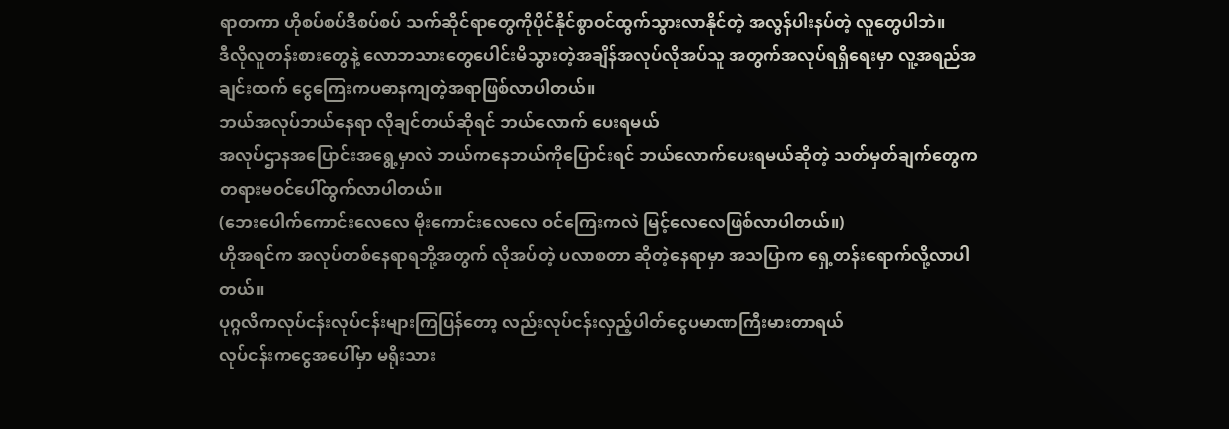ရာတကာ ဟိုစပ်စပ်ဒီစပ်စပ် သက်ဆိုင်ရာတွေကိုပိုင်နိုင်စွာဝင်ထွက်သွားလာနိုင်တဲ့ အလွန်ပါးနပ်တဲ့ လူတွေပါဘဲ။
ဒီလိုလူတန်းစားတွေနဲ့ လောဘသားတွေပေါင်းမိသွားတဲ့အချိန်အလုပ်လိုအပ်သူ အတွက်အလုပ်ရရှိရေးမှာ လူ့အရည်အချင်းထက် ငွေကြေးကပဓာနကျတဲ့အရာဖြစ်လာပါတယ်။
ဘယ်အလုပ်ဘယ်နေရာ လိုချင်တယ်ဆိုရင် ဘယ်လောက် ပေးရမယ်
အလုပ်ဌာနအပြောင်းအရွေ့မှာလဲ ဘယ်ကနေဘယ်ကိုပြောင်းရင် ဘယ်လောက်ပေးရမယ်ဆိုတဲ့ သတ်မှတ်ချက်တွေက တရားမဝင်ပေါ်ထွက်လာပါတယ်။
(ဘေးပေါက်ကောင်းလေလေ မိုးကောင်းလေလေ ဝင်ကြေးကလဲ မြင့်လေလေဖြစ်လာပါတယ်။)
ဟိုအရင်က အလုပ်တစ်နေရာရဘို့အတွက် လိုအပ်တဲ့ ပလာစတာ ဆိုတဲ့နေရာမှာ အသပြာက ရှေ့တန်းရောက်လို့လာပါတယ်။
ပုဂ္ဂလိကလုပ်ငန်းလုပ်ငန်းများကြပြန်တော့ လည်းလုပ်ငန်းလှည့်ပါတ်ငွေပမာဏကြီးမားတာရယ်
လုပ်ငန်းကငွေအပေါ်မှာ မရိုးသား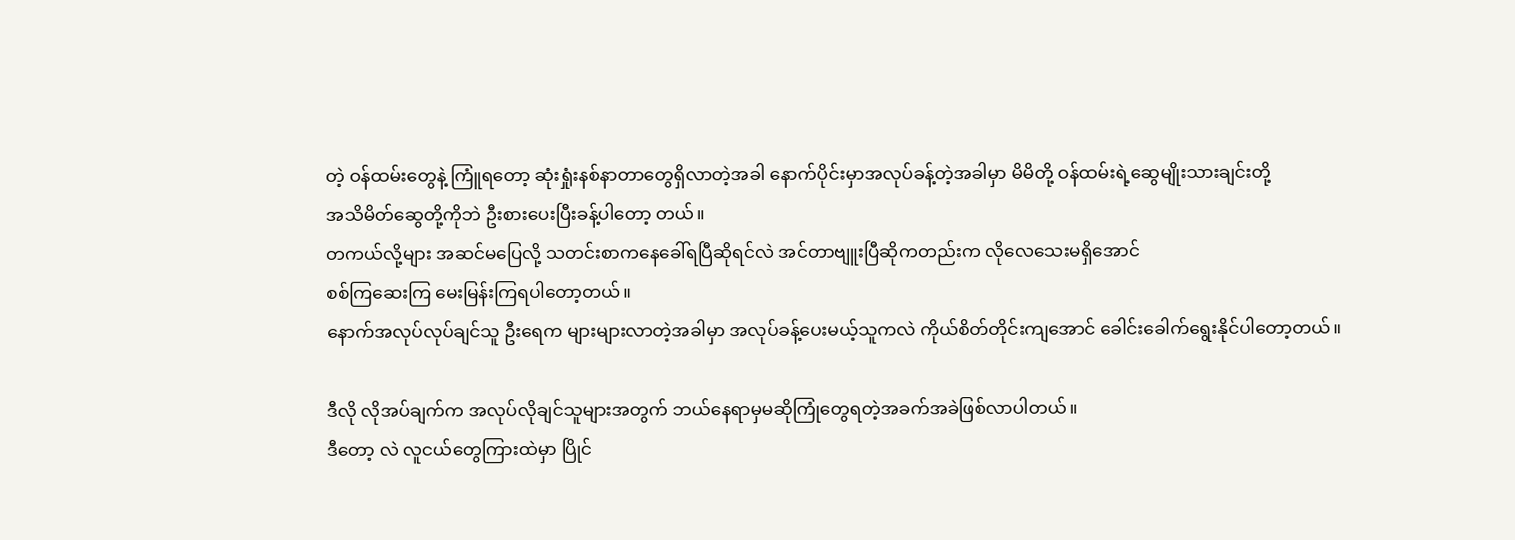တဲ့ ဝန်ထမ်းတွေနဲ့ ကြူံရတော့ ဆုံးရှုံးနစ်နာတာတွေရှိလာတဲ့အခါ နောက်ပိုင်းမှာအလုပ်ခန့်တဲ့အခါမှာ မိမိတို့ ဝန်ထမ်းရဲ့ဆွေမျိုးသားချင်းတို့
အသိမိတ်ဆွေတို့ကိုဘဲ ဦးစားပေးပြီးခန့်ပါတော့ တယ်။
တကယ်လို့များ အဆင်မပြေလို့ သတင်းစာကနေခေါ်ရပြီဆိုရင်လဲ အင်တာဗျူးပြီဆိုကတည်းက လိုလေသေးမရှိအောင်
စစ်ကြဆေးကြ မေးမြန်းကြရပါတော့တယ်။
နောက်အလုပ်လုပ်ချင်သူ ဦးရေက များများလာတဲ့အခါမှာ အလုပ်ခန့်ပေးမယ့်သူကလဲ ကိုယ်စိတ်တိုင်းကျအောင် ခေါင်းခေါက်ရွေးနိုင်ပါတော့တယ်။

ဒီလို လိုအပ်ချက်က အလုပ်လိုချင်သူများအတွက် ဘယ်နေရာမှမဆိုကြုံတွေရတဲ့အခက်အခဲဖြစ်လာပါတယ်။
ဒီတော့ လဲ လူငယ်တွေကြားထဲမှာ ပြိုင်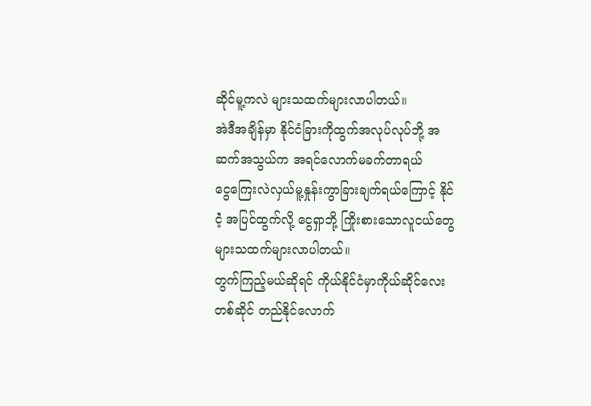ဆိုင်မူ့ကလဲ များသထက်များလာပါတယ်။
အဲဒီအချိန်မှာ နိုင်ငံခြားကိုထွက်အလုပ်လုပ်ဘို့ အဆက်အသွယ်က အရင်လောက်မခက်တာရယ်
ငွေကြေးလဲလှယ်မူ့နှုန်းကွာခြားချက်ရယ်ကြောင့် နိုင်ငဲံ့ အပြင်ထွက်လို့ ငွေရှာဘို့ ကြိုးစားသောလူငယ်တွေများသထက်များလာပါတယ်။
တွက်ကြည့်မယ်ဆိုရင် ကိုယ်နိုင်ငံမှာကိုယ်ဆိုင်လေးတစ်ဆိုင် တည်နိုင်လောက်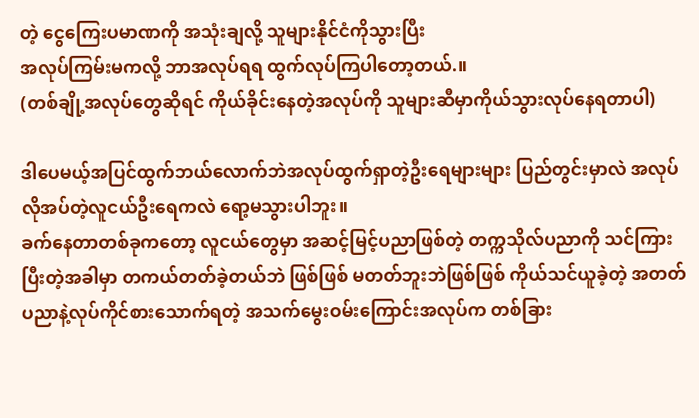တဲ့ ငွေကြေးပမာဏကို အသုံးချလို့ သူများနိုင်ငံကိုသွားပြီး
အလုပ်ကြမ်းမကလို့ ဘာအလုပ်ရရ ထွက်လုပ်ကြပါတော့တယ်.။
(တစ်ချို့အလုပ်တွေဆိုရင် ကိုယ်ခိုင်းနေတဲ့အလုပ်ကို သူများဆီမှာကိုယ်သွားလုပ်နေရတာပါ)

ဒါပေမယ့်အပြင်ထွက်ဘယ်လောက်ဘဲအလုပ်ထွက်ရှာတဲ့ဦးရေများများ ပြည်တွင်းမှာလဲ အလုပ်လိုအပ်တဲ့လူငယ်ဦးရေကလဲ ရော့မသွားပါဘူး။
ခက်နေတာတစ်ခုကတော့ လူငယ်တွေမှာ အဆင့်မြင့်ပညာဖြစ်တဲ့ တက္ကသိုလ်ပညာကို သင်ကြားပြီးတဲ့အခါမှာ တကယ်တတ်ခဲ့တယ်ဘဲ ဖြစ်ဖြစ် မတတ်ဘူးဘဲဖြစ်ဖြစ် ကိုယ်သင်ယူခဲ့တဲ့ အတတ်ပညာနဲ့လုပ်ကိုင်စားသောက်ရတဲ့ အသက်မွေးဝမ်းကြောင်းအလုပ်က တစ်ခြား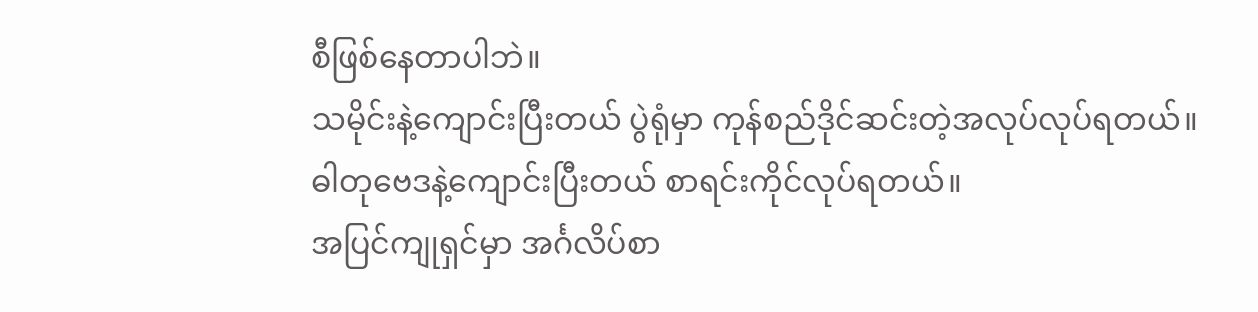စီဖြစ်နေတာပါဘဲ။
သမိုင်းနဲ့ကျောင်းပြီးတယ် ပွဲရုံမှာ ကုန်စည်ဒိုင်ဆင်းတဲ့အလုပ်လုပ်ရတယ်။
ဓါတုဗေဒနဲ့ကျောင်းပြီးတယ် စာရင်းကိုင်လုပ်ရတယ်။
အပြင်ကျုရှင်မှာ အင်္ဂလိပ်စာ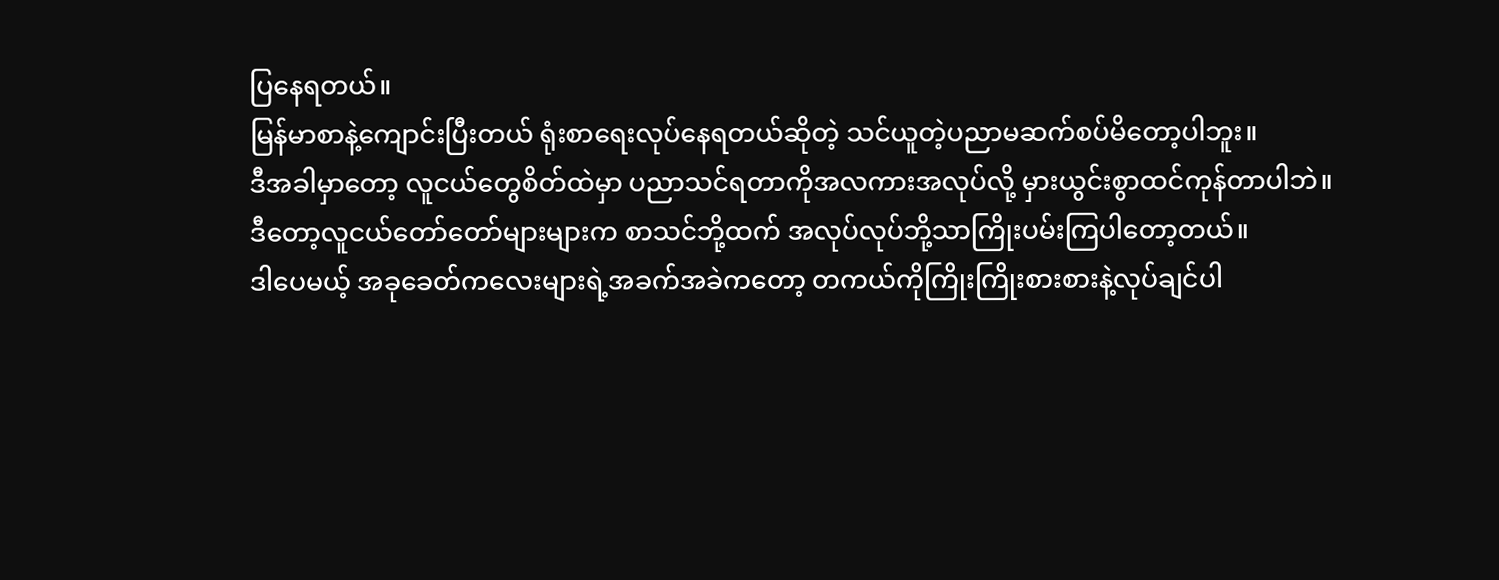ပြနေရတယ်။
မြန်မာစာနဲ့ကျောင်းပြီးတယ် ရုံးစာရေးလုပ်နေရတယ်ဆိုတဲ့ သင်ယူတဲ့ပညာမဆက်စပ်မိတော့ပါဘူး။
ဒီအခါမှာတော့ လူငယ်တွေစိတ်ထဲမှာ ပညာသင်ရတာကိုအလကားအလုပ်လို့ မှားယွင်းစွာထင်ကုန်တာပါဘဲ။
ဒီတော့လူငယ်တော်တော်များများက စာသင်ဘို့ထက် အလုပ်လုပ်ဘို့သာကြိုးပမ်းကြပါတော့တယ်။
ဒါပေမယ့် အခုခေတ်ကလေးများရဲ့အခက်အခဲကတော့ တကယ်ကိုကြိုးကြိုးစားစားနဲ့လုပ်ချင်ပါ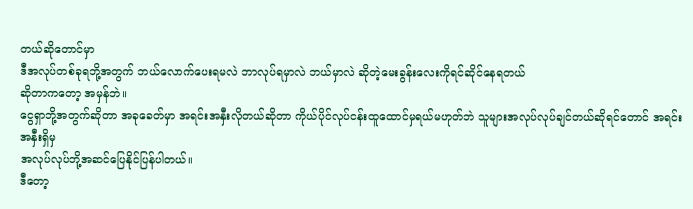တယ်ဆိုတောင်မှာ
ဒီအလုပ်တစ်ခုရဘို့အတွက် ဘယ်လောက်ပေးရမလဲ ဘာလုပ်ရမှာလဲ ဘယ်မှာလဲ ဆိုတဲ့မေးခွန်းလေးကိုရင်ဆိုင်နေရတယ်
ဆိုတာကတော့ အမှန်ဘဲ။
ငွေရှာဘို့အတွက်ဆိုတာ အခုခေတ်မှာ အရင်းအနှီးလိုတယ်ဆိုတာ ကိုယ်ပိုင်လုပ်ငန်းထူထောင်မှရယ်မဟုတ်ဘဲ သူများအလုပ်လုပ်ချင်တယ်ဆိုရင်တောင် အရင်းအနှီးရှိမှ
အလုပ်လုပ်ဘို့အဆင်ပြေနိုင်ပြန်ပါတယ်။
ဒီတော့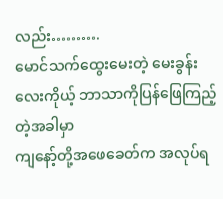လည်း……….
မောင်သက်ထွေးမေးတဲ့ မေးခွန်းလေးကိုယ့် ဘာသာကိုပြန်ဖြေကြည့်တဲ့အခါမှာ
ကျနော့်တို့အဖေခေတ်က အလုပ်ရ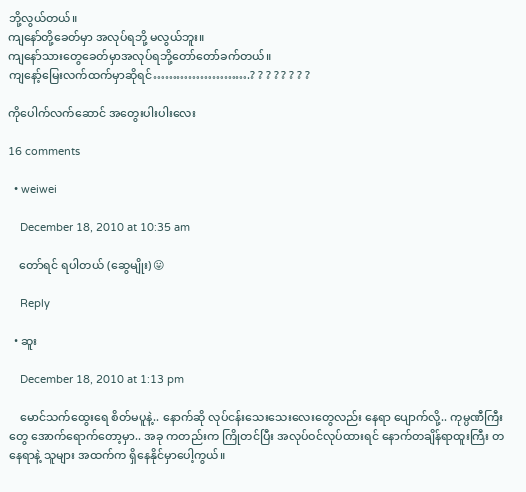ဘို့လွယ်တယ်။
ကျနော်တို့ခေတ်မှာ အလုပ်ရဘို့ မလွယ်ဘူး။
ကျနော်သားတွေခေတ်မှာအလုပ်ရဘို့တော်တော်ခက်တယ်။
ကျနော့်မြေးလက်ထက်မှာဆိုရင်…………………….? ? ? ? ? ? ? ?

ကိုပေါက်လက်ဆောင် အတွေးပါးပါးလေး

16 comments

  • weiwei

    December 18, 2010 at 10:35 am

    တော်ရင် ရပါတယ် (ဆွေမျိုး) 😛

    Reply

  • ဆူး

    December 18, 2010 at 1:13 pm

    မောင်သက်ထွေးရေ စိတ်မပူနဲ့.. နောက်ဆို လုပ်ငန်းသေးသေးလေးတွေလည်း နေရာ ပျောက်လို့.. ကုမ္ပဏီကြီးတွေ အောက်ရောက်တော့မှာ.. အခု ကတည်းက ကြိုတင်ပြီး အလုပ်ဝင်လုပ်ထားရင် နောက်တချိန်ရာထူးကြီး တနေရာနဲ့ သူများ အထက်က ရှိနေနိုင်မှာပေါ့ကွယ်။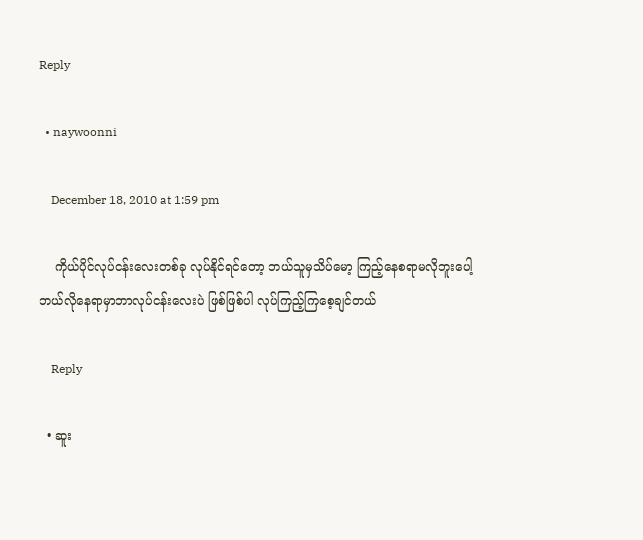Reply

  • naywoonni

    December 18, 2010 at 1:59 pm

    ကိုယ်ပိုင်လုပ်ငန်းလေးတစ်ခု လုပ်နိုင်ရင်တော့ ဘယ်သူမှသိပ်မော့ ကြည့်နေစရာမလိုဘူးပေါ့ ဘယ်လိုနေရာမှာဘာလုပ်ငန်းလေးပဲ ဖြစ်ဖြစ်ပါ လုပ်ကြည့်ကြစေ့ချင်တယ်

    Reply

  • ဆူး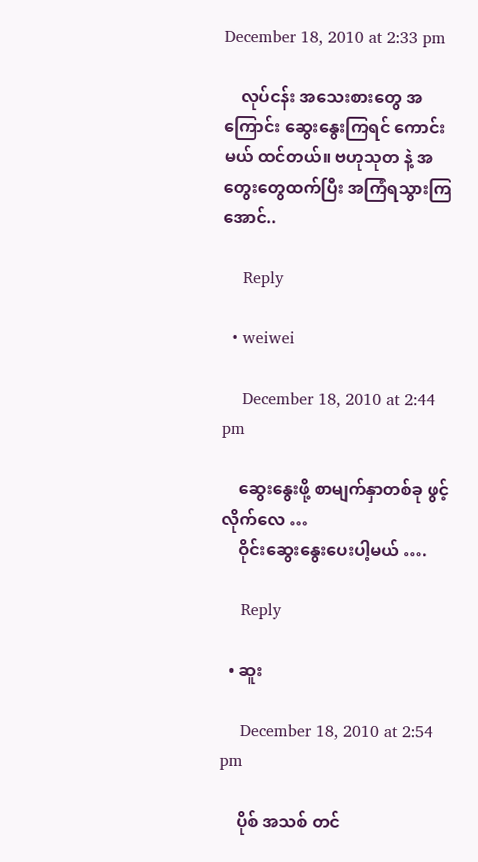December 18, 2010 at 2:33 pm

    လုပ်ငန်း အသေးစားတွေ အကြောင်း ဆွေးနွေးကြရင် ကောင်းမယ် ထင်တယ်။ ဗဟုသုတ နဲ့ အတွေးတွေထက်ပြီး အကြံရသွားကြအောင်..

    Reply

  • weiwei

    December 18, 2010 at 2:44 pm

    ဆွေးနွေးဖို့ စာမျက်နှာတစ်ခု ဖွင့်လိုက်လေ …
    ဝိုင်းဆွေးနွေးပေးပါ့မယ် ….

    Reply

  • ဆူး

    December 18, 2010 at 2:54 pm

    ပိုစ် အသစ် တင်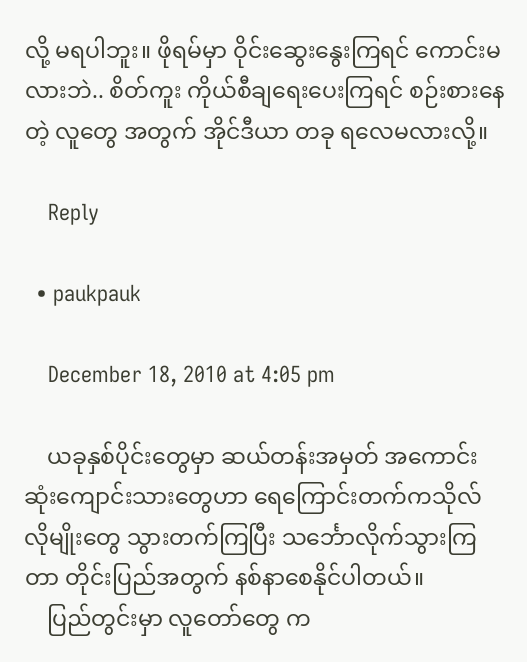လို့ မရပါဘူး။ ဖိုရမ်မှာ ဝိုင်းဆွေးနွေးကြရင် ကောင်းမလားဘဲ.. စိတ်ကူး ကိုယ်စီချရေးပေးကြရင် စဉ်းစားနေတဲ့ လူတွေ အတွက် အိုင်ဒီယာ တခု ရလေမလားလို့။

    Reply

  • paukpauk

    December 18, 2010 at 4:05 pm

    ယခုနှစ်ပိုင်းတွေမှာ ဆယ်တန်းအမှတ် အကောင်းဆုံးကျောင်းသားတွေဟာ ရေကြောင်းတက်ကသိုလ် လိုမျိုးတွေ သွားတက်ကြပြီး သင်္ဘောလိုက်သွားကြတာ တိုင်းပြည်အတွက် နစ်နာစေနိုင်ပါတယ်။
    ပြည်တွင်းမှာ လူတော်တွေ က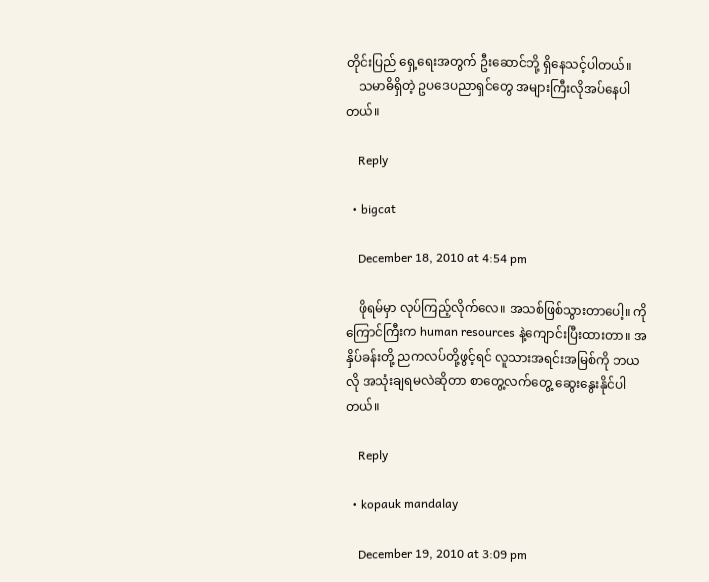တိုင်းပြည် ရှေ့ရေးအတွက် ဦးဆောင်ဘို့ ရှိနေသင့်ပါတယ်။
    သမာဓိရှိတဲ့ ဥပဒေပညာရှင်တွေ အများကြီးလိုအပ်နေပါတယ်။

    Reply

  • bigcat

    December 18, 2010 at 4:54 pm

    ဖိုရမ်မှာ လုပ်ကြည့်လိုက်လေ။ အသစ်ဖြစ်သွားတာပေါ့။ ကိုကြောင်ကြီးက human resources နဲ့ကျောင်းပြီးထားတာ။ အနှိပ်ခန်းတို့ ညကလပ်တို့ဖွင့်ရင် လူသားအရင်းအမြစ်ကို ဘယလို အသုံးချရမလဲဆိုတာ စာတွေ့လက်တွေ့ ဆွေးနွေးနိုင်ပါတယ်။

    Reply

  • kopauk mandalay

    December 19, 2010 at 3:09 pm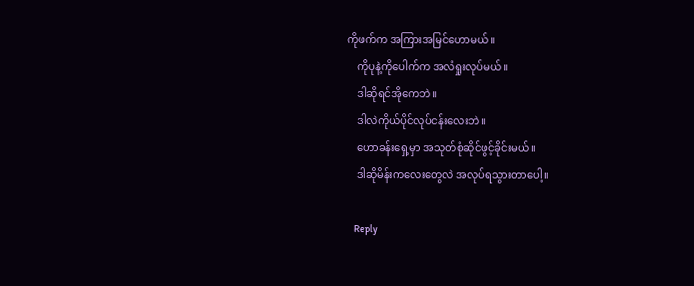ကိုဖက်က အကြားအမြင်ဟောမယ်။
    ကိုပုနဲ့ကိုပေါက်က အလံရှုးလုပ်မယ်။
    ဒါဆိုရင်အိုကေဘဲ။
    ဒါလဲကိုယ်ပိုင်လုပ်ငန်းလေးဘဲ။
    ဟောခန်းရှေ့မှာ အသုတ်စုံဆိုင်ဖွင့်ခိုင်းမယ်။
    ဒါဆိုမိန်းကလေးတွေလဲ အလုပ်ရသွားတာပေါ့။

    Reply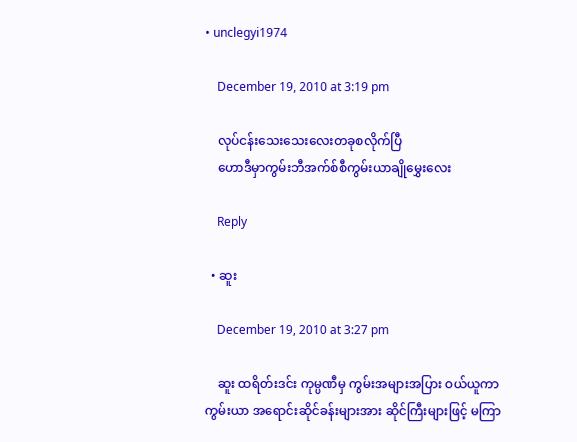• unclegyi1974

    December 19, 2010 at 3:19 pm

    လုပ်ငန်းသေးသေးလေးတခုစလိုက်ပြီ
    ဟောဒီမှာကွမ်းဘီအက်စ်စီကွမ်းယာချိုမွှေးလေး

    Reply

  • ဆူး

    December 19, 2010 at 3:27 pm

    ဆူး ထရိတ်းဒင်း ကုမ္ပဏီမှ ကွမ်းအများအပြား ဝယ်ယူကာ ကွမ်းယာ အရောင်းဆိုင်ခန်းများအား ဆိုင်ကြီးများဖြင့် မကြာ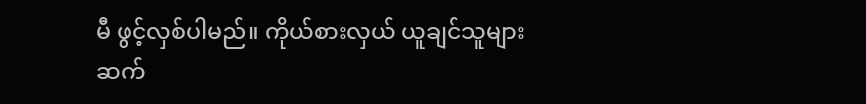မီ ဖွင့်လှစ်ပါမည်။ ကိုယ်စားလှယ် ယူချင်သူများ ဆက်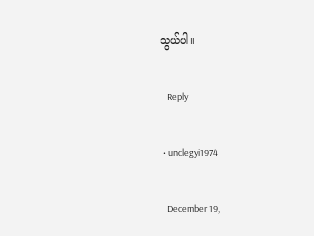သွယ်ပါ။

    Reply

  • unclegyi1974

    December 19,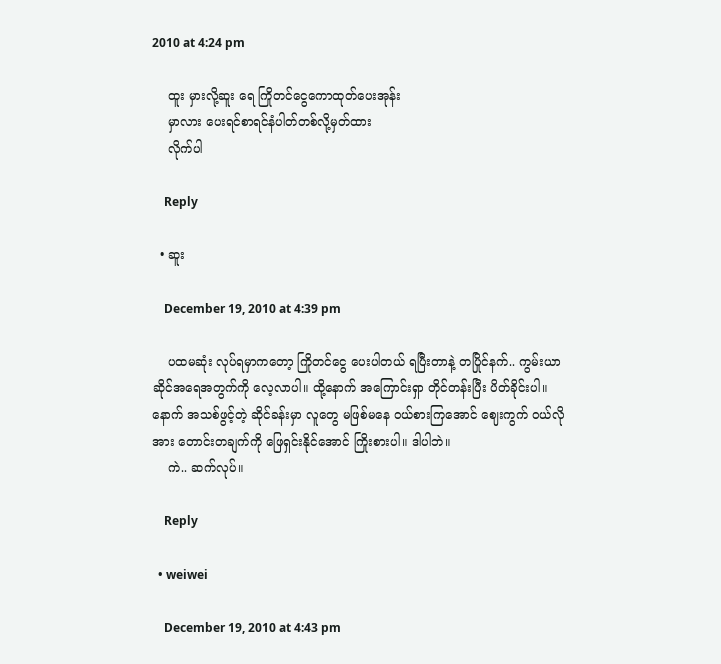2010 at 4:24 pm

    ထူး မှားလို့ဆူး ရေ ကြိုတင်ငွေကောထုတ်ပေးအုန်း
    မှာလား ပေးရင်စာရင်နံပါတ်တစ်လို့မှတ်ထား
    လိုက်ပါ

    Reply

  • ဆူး

    December 19, 2010 at 4:39 pm

    ပထမဆုံး လုပ်ရမှာကတော့ ကြိုတင်ငွေ ပေးပါတယ် ရပြီးတာနဲ့ တပြိုင်နက်.. ကွမ်းယာဆိုင်အရေအတွက်ကို လေ့လာပါ။ ထို့နောက် အကြောင်းရှာ တိုင်တန်းပြီး ပိတ်ခိုင်းပါ။ နောက် အသစ်ဖွင့်တဲ့ ဆိုင်ခန်းမှာ လူတွေ မဖြစ်မနေ ဝယ်စားကြအောင် ဈေးကွက် ဝယ်လိုအား တောင်းတချက်ကို ဖြေရှင်းနိုင်အောင် ကြိုးစားပါ။ ဒါပါဘဲ။
    ကဲ.. ဆက်လုပ်။

    Reply

  • weiwei

    December 19, 2010 at 4:43 pm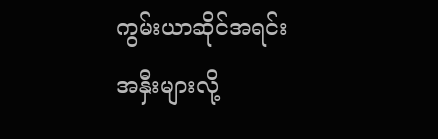ကွမ်းယာဆိုင်အရင်းအနှီးများလို့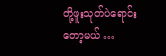တို့ဖူးသုတ်ပဲရောင်းတော့မယ် …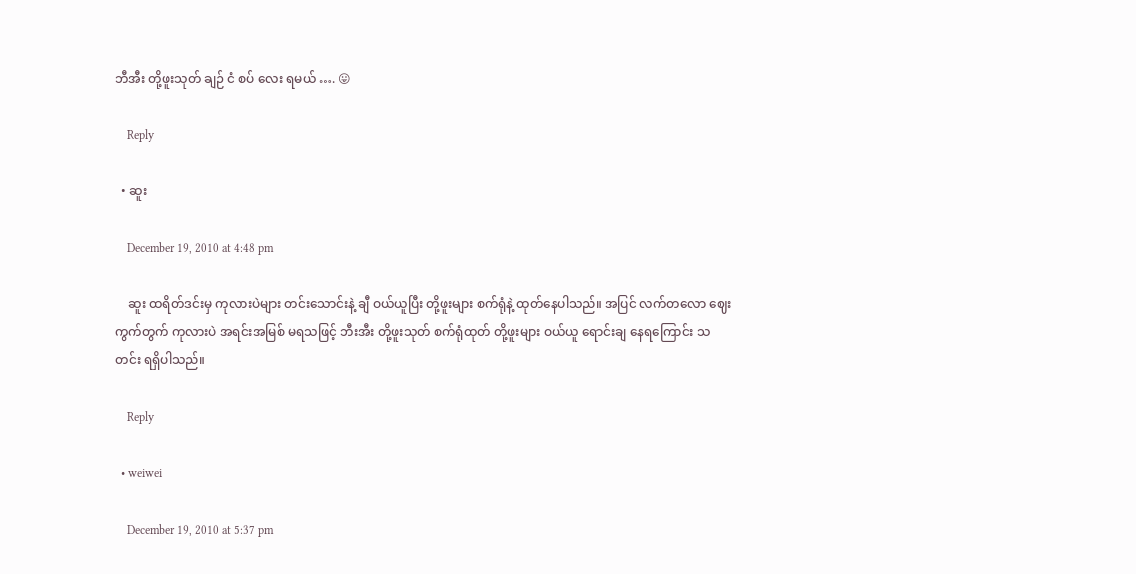ဘီအီး တို့ဖူးသုတ် ချဉ် ငံ စပ် လေး ရမယ် …. 😛

    Reply

  • ဆူး

    December 19, 2010 at 4:48 pm

    ဆူး ထရိတ်ဒင်းမှ ကုလားပဲများ တင်းသောင်းနဲ့ ချီ ဝယ်ယူပြီး တို့ဖူးများ စက်ရုံနဲ့ ထုတ်နေပါသည်။ အပြင် လက်တလော ဈေးကွက်တွက် ကုလားပဲ အရင်းအမြစ် မရသဖြင့် ဘီးအီး တို့ဖူးသုတ် စက်ရုံထုတ် တို့ဖူးများ ဝယ်ယူ ရောင်းချ နေရကြောင်း သတင်း ရရှိပါသည်။

    Reply

  • weiwei

    December 19, 2010 at 5:37 pm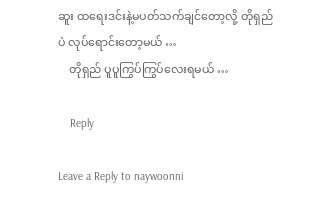ဆူး ထရေးဒင်းနဲ့မပတ်သက်ချင်တော့လို့ တိုရှည်ပဲ လုပ်ရောင်းတော့မယ် …
    တိုရှည် ပူပူကြွပ်ကြွပ်လေးရမယ် …

    Reply

Leave a Reply to naywoonni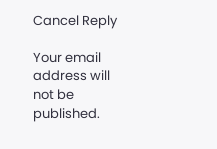Cancel Reply

Your email address will not be published.